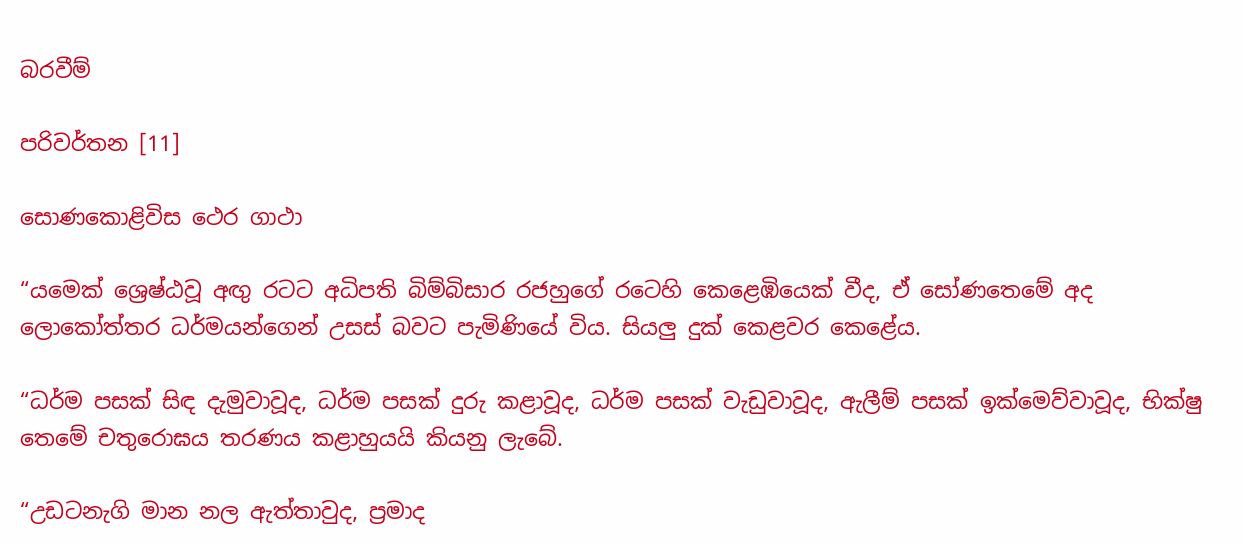බරවීම්

පරිවර්තන [11]

සොණකොළිවිස ථෙර ගාථා

“යමෙක් ශ්‍රෙෂ්ඨවූ අඟු රටට අධිපති බිම්බිසාර රජහුගේ රටෙහි කෙළෙඹියෙක් වීද, ඒ සෝණතෙමේ අද ලොකෝත්තර ධර්මයන්ගෙන් උසස් බවට පැමිණියේ විය. සියලු දුක් කෙළවර කෙළේය.

“ධර්ම පසක් සිඳ දැමුවාවූද, ධර්ම පසක් දුරු කළාවූද, ධර්ම පසක් වැඩුවාවූද, ඇලීම් පසක් ඉක්මෙව්වාවූද, භික්ෂු තෙමේ චතුරොඝය තරණය කළාහුයයි කියනු ලැබේ.

“උඩටනැගි මාන නල ඇත්තාවුද, ප්‍රමාද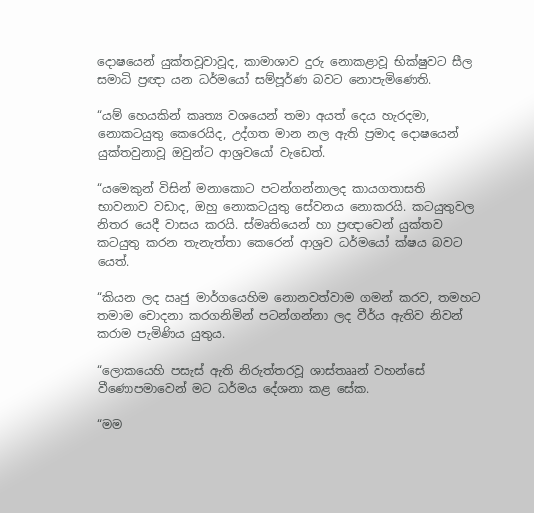දොෂයෙන් යුක්තවූවාවූද, කාමාශාව දුරු නොකළාවූ භික්ෂුවට සීල සමාධි ප්‍රඥා යන ධර්මයෝ සම්පූර්ණ බවට නොපැමිණෙති.

“යම් හෙයකින් කෘත්‍ය වශයෙන් තමා අයත් දෙය හැරදමා, නොකටයුතු කෙරෙයිද, උද්ගත මාන නල ඇති ප්‍රමාද දොෂයෙන් යුක්තවුනාවූ ඔවුන්ට ආශ්‍රවයෝ වැඩෙත්.

“යමෙකුන් විසින් මනාකොට පටන්ගන්නාලද කායගතාසති භාවනාව වඩාද, ඔහු නොකටයුතු සේවනය නොකරයි. කටයුතුවල නිතර යෙදී වාසය කරයි. ස්මෘතියෙන් හා ප්‍රඥාවෙන් යුක්තව කටයුතු කරන තැනැත්තා කෙරෙන් ආශ්‍රව ධර්මයෝ ක්ෂය බවට යෙත්.

“කියන ලද ඍජු මාර්ගයෙහිම නොනවත්වාම ගමන් කරව, තමහට තමාම චොදනා කරගනිමින් පටන්ගන්නා ලද වීර්ය ඇතිව නිවන් කරාම පැමිණිය යුතුය.

“ලොකයෙහි පසැස් ඇති නිරුත්තරවූ ශාස්තෲන් වහන්සේ වීණොපමාවෙන් මට ධර්මය දේශනා කළ සේක.

“මම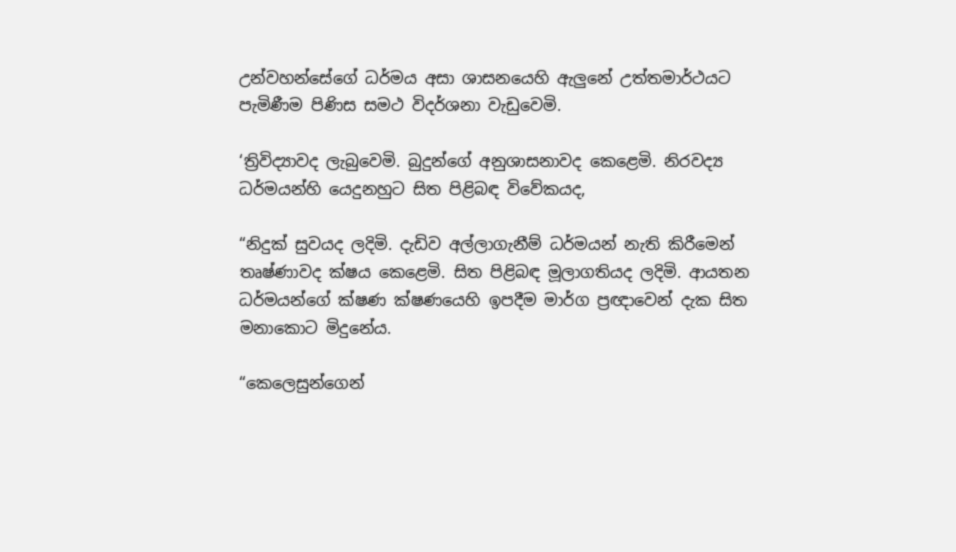උන්වහන්සේගේ ධර්මය අසා ශාසනයෙහි ඇලුනේ උත්තමාර්ථයට පැමිණීම පිණිස සමථ විදර්ශනා වැඩුවෙමි.

‘ත්‍රිවිද්‍යාවද ලැබුවෙමි. බුදුන්ගේ අනුශාසනාවද කෙළෙමි. නිරවද්‍ය ධර්මයන්හි යෙදුනහුට සිත පිළිබඳ විවේකයද,

“නිදුක් සුවයද ලදිමි. දැඩිව අල්ලාගැනීම් ධර්මයන් නැති කිරීමෙන් තෘෂ්ණාවද ක්ෂය කෙළෙමි. සිත පිළිබඳ මූලාගතියද ලදිමි. ආයතන ධර්මයන්ගේ ක්ෂණ ක්ෂණයෙහි ඉපදීම මාර්ග ප්‍රඥාවෙන් දැක සිත මනාකොට මිදුනේය.

“කෙලෙසුන්ගෙන්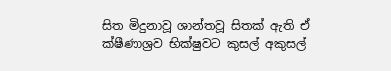සිත මිදුනාවූ ශාන්තවූ සිතක් ඇති ඒ ක්ෂීණාශ්‍රව භික්ෂුවට කුසල් අකුසල්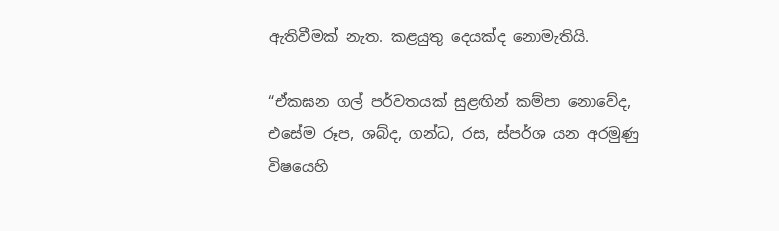ඇතිවීමක් නැත. කළයුතු දෙයක්ද නොමැතියි.

“ඒකඝන ගල් පර්වතයක් සුළඟින් කම්පා නොවේද, එසේම රූප, ශබ්ද, ගන්ධ, රස, ස්පර්ශ යන අරමුණු විෂයෙහි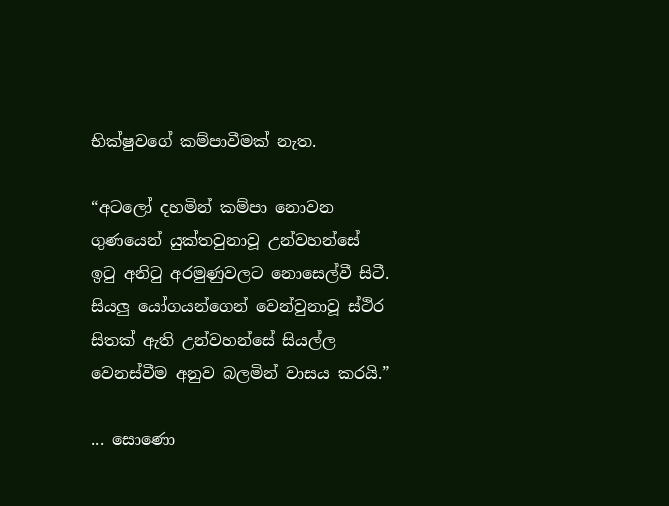භික්ෂුවගේ කම්පාවීමක් නැත.

“අටලෝ දහමින් කම්පා නොවන ගුණයෙන් යුක්තවුනාවූ උන්වහන්සේ ඉටු අනිටු අරමුණුවලට නොසෙල්වී සිටී. සියලු යෝගයන්ගෙන් වෙන්වුනාවූ ස්ථිර සිතක් ඇති උන්වහන්සේ සියල්ල වෙනස්වීම අනුව බලමින් වාසය කරයි.”

... සොණො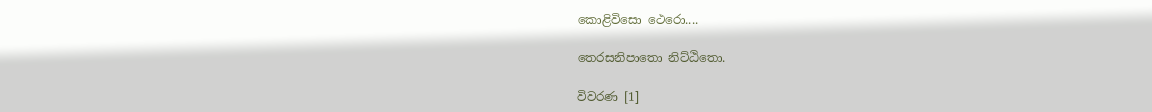කොළිවිසො ථෙරො....

තෙරසනිපාතො නිට්ඨිතො.

විවරණ [1]